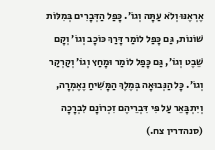אֶרְאֶנּוּ וְלֹא עַתָּה וְגוֹ׳. כָּפַל הַדְּבָרִים בְּמִלּוֹת שׁוֹנוֹת, גַּם כָּפַל לוֹמַר דָּרַךְ כּוֹכָב וְגוֹ׳ וְקָם שֵׁבֶט וְגוֹ׳, גַּם כָּפַל לוֹמַר וּמָחַץ וְגוֹ׳ וְקַרְקַר וְגוֹ׳. כָּל הַנְּבוּאָה בְּמֶלֶךְ הַמָּשִׁיחַ נֶאֶמְרָה, וְיִתְבָּאֵר עַל פִּי דִּבְרֵיהֶם זִכְרוֹנָם לִבְרָכָה (סנהדרין צח.)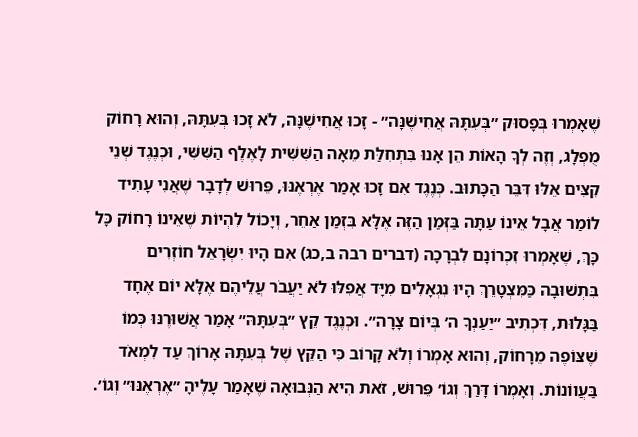שֶׁאָמְרוּ בְּפָסוּק ״בְּעִתָּהּ אֲחִישֶׁנָּה״ - זָכוּ אֲחִישֶׁנָּה, לֹא זָכוּ בְּעִתָּהּ, וְהוּא רָחוֹק מֻפְלָג, וְזֶה לְךָ הָאוֹת הֵן אָנוּ בִּתְחִלַּת מֵאָה הַשִּׁשִּׁית לָאֶלֶף הַשִּׁשִּׁי, וּכְנֶגֶד שְׁנֵי קִצִּים אֵלּוּ דִּבֵּר הַכָּתוּב. כְּנֶגֶד אִם זָכוּ אָמַר אֶרְאֶנּוּ, פֵּרוּשׁ לְדָבָר שֶׁאֲנִי עָתִיד לוֹמַר אֲבָל אֵינוֹ עַתָּה בַּזְּמַן הַזֶּה אֶלָּא בִּזְמַן אַחֵר, וְיָכוֹל לִהְיוֹת שֶׁאֵינוֹ רָחוֹק כָּל כָּךְ, שֶׁאָמְרוּ זִכְרוֹנָם לִבְרָכָה (דברים רבה ב,כג) אִם הָיוּ יִשְׂרָאֵל חוֹזְרִים בִּתְשׁוּבָה כַּמִּצְטָרֵךְ הָיוּ נִגְאָלִים מִיָּד אֲפִלּוּ לֹא יַעֲבֹר עֲלֵיהֶם אֶלָּא יוֹם אֶחָד בַּגָּלוּת, דִּכְתִיב ״יַעַנְךָ ה׳ בְּיוֹם צָרָה״. וּכְנֶגֶד קֵץ ״בְּעִתָּהּ״ אָמַר אֲשׁוּרֶנּוּ כְּמוֹ שֶׁצּוֹפֶה מֵרָחוֹק, וְהוּא אָמְרוֹ וְלֹא קָרוֹב כִּי הַקֵּץ שֶׁל בְּעִתָּהּ אָרוֹךְ עַד לִמְאֹד בַּעֲווֹנוֹת. וְאָמְרוֹ דָּרַךְ וְגוֹ׳ פֵּרוּשׁ, זֹאת הִיא הַנְּבוּאָה שֶׁאָמַר עָלֶיהָ ״אֶרְאֶנּוּ״ וְגוֹ׳.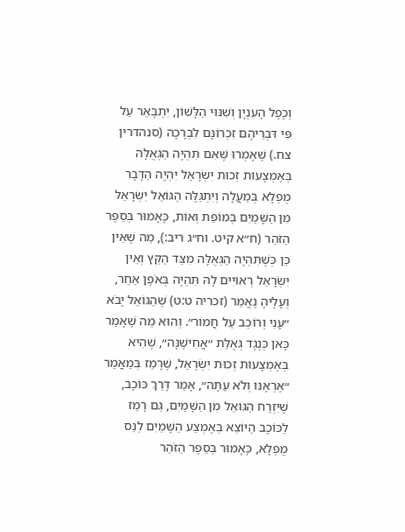וְכֶפֶל הָעִנְיָן וְשִׁנּוּי הַלָּשׁוֹן, יִתְבָּאֵר עַל פִּי דִּבְרֵיהֶם זִכְרוֹנָם לִבְרָכָה (סנהדרין צח.) שֶׁאָמְרוּ שֶׁאִם תִּהְיֶה הַגְּאֻלָּה בְּאֶמְצָעוּת זְכוּת יִשְׂרָאֵל יִהְיֶה הַדָּבָר מֻפְלָא בְּמַעֲלָה וְיִתְגַּלֶּה הַגּוֹאֵל יִשְׂרָאֵל מִן הַשָּׁמַיִם בְּמוֹפֵת וְאוֹת, כָּאָמוּר בְּסֵפֶר הַזֹּהַר (ח״א קיט. וח״ג ריב:), מַה שֶׁאֵין כֵּן כְּשֶׁתִּהְיֶה הַגְּאֻלָּה מִצַּד הַקֵּץ וְאֵין יִשְׂרָאֵל רְאוּיִים לָהּ תִּהְיֶה בְּאֹפֶן אַחֵר, וְעָלֶיהָ נֶאֱמַר (זכריה ט:ט) שֶׁהַגּוֹאֵל יָבֹא ״עָנִי וְרוֹכֵב עַל חֲמוֹר״. וְהוּא מַה שֶׁאָמַר כָּאן כְּנֶגֶד גְּאֻלַּת ״אֲחִישֶׁנָּה״, שֶׁהִיא בְּאֶמְצָעוּת זְכוּת יִשְׂרָאֵל, שֶׁרָמַז בְּמַאֲמַר ״אֶרְאֶנּוּ וְלֹא עַתָּה״, אָמַר דָּרַךְ כּוֹכָב, שֶׁיִּזְרַח הַגּוֹאֵל מִן הַשָּׁמַיִם, גַּם רָמַז לַכּוֹכָב הַיּוֹצֵא בְּאֶמְצַע הַשָּׁמַיִם לְנֵס מֻפְלָא, כָּאָמוּר בְּסֵפֶר הַזֹּהַר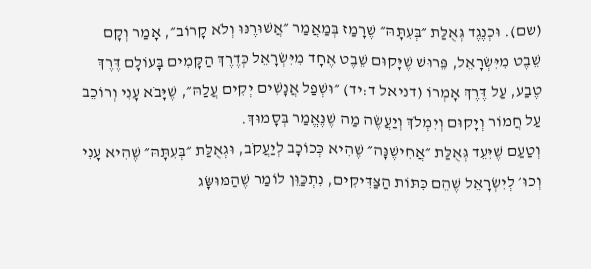(שם). וּכְנֶגֶד גְּאֻלַּת ״בְּעִתָּהּ״ שֶׁרָמַז בְּמַאֲמַר ״אֲשׁוּרֶנּוּ וְלֹא קָרוֹב״, אָמַר וְקָם שֵׁבֶט מִיִּשְׂרָאֵל, פֵּרוּשׁ שֶׁיָּקוּם שֵׁבֶט אֶחָד מִיִּשְׂרָאֵל כְּדֶרֶךְ הַקָּמִים בָּעוֹלָם דֶּרֶךְ טֶבַע, עַל דֶּרֶךְ אָמְרוֹ (דניאל ד:יד) ״וּשְׁפַל אֲנָשִׁים יְקִים עֲלַהּ״, שֶׁיָּבֹא עָנִי וְרוֹכֵב עַל חֲמוֹר וְיָקוּם וְיִמְלֹךְ וְיַעֲשֶׂה מַה שֶׁנֶּאֱמַר בְּסָמוּךְ.
וְטַעַם שֶׁיִּעֵד גְּאֻלַּת ״אֲחִישֶׁנָּה״ שֶׁהִיא כְּכוֹכָב לְיַעֲקֹב, וּגְאֻלַּת ״בְּעִתָּהּ״ שֶׁהִיא עָנִי וְכוּ׳ לְיִשְׂרָאֵל שֶׁהֵם כִּתּוֹת הַצַּדִּיקִים, נִתְכַּוֵּן לוֹמַר שֶׁהַמּוּשָּׂג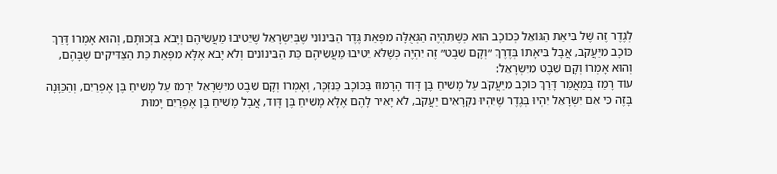לְגֶדֶר זֶה שֶׁל בִּיאַת הַגּוֹאֵל כְּכוֹכָב הוּא כְּשֶׁתִּהְיֶה הַגְּאֻלָּה מִפְּאַת גֶּדֶר הַבֵּינוֹנִי שֶׁבְּיִשְׂרָאֵל שֶׁיֵּטִיבוּ מַעֲשֵׂיהֶם וְיָבֹא בִּזְכוּתָם, וְהוּא אָמְרוֹ דָּרַךְ כּוֹכָב מִיַּעֲקֹב, אֲבָל בִּיאָתוֹ בְּדֶרֶךְ ״וְקָם שֵׁבֶט״ זֶה יִהְיֶה כְּשֶׁלֹּא יֵטִיבוּ מַעֲשֵׂיהֶם כַּת הַבֵּינוֹנִים וְלֹא יָבֹא אֶלָּא מִפְּאַת כַּת הַצַּדִּיקִים שֶׁבָּהֶם, וְהוּא אָמְרוֹ וְקָם שֵׁבֶט מִיִּשְׂרָאֵל:
עוֹד רָמַז בְּמַאֲמַר דָּרַךְ כּוֹכָב מִיַּעֲקֹב עַל מָשִׁיחַ בֶּן דָּוִד הָרָמוּז בַּכּוֹכָב כַּנִּזְכָּר, וְאָמְרוֹ וְקָם שֵׁבֶט מִיִּשְׂרָאֵל יִרְמֹז עַל מָשִׁיחַ בֶּן אֶפְרַיִם, וְהַכַּוָּנָה בָּזֶה כִּי אִם יִשְׂרָאֵל יִהְיוּ בְּגֶדֶר שֶׁיִּהְיוּ נִקְרָאִים יַעֲקֹב, לֹא יָאִיר לָהֶם אֶלָּא מָשִׁיחַ בֶּן דָּוִד, אֲבָל מָשִׁיחַ בֶּן אֶפְרַיִם יָמוּת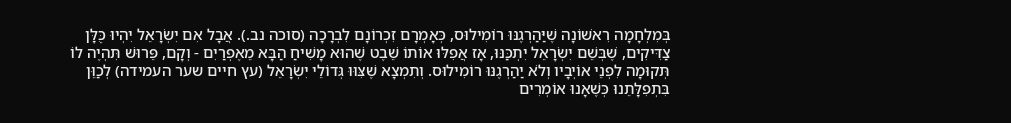בְּמִלְחָמָה רִאשׁוֹנָה שֶׁיַּהַרְגֶנּוּ רוֹמִילוּס, כְּאָמְרָם זִכְרוֹנָם לִבְרָכָה (סוכה נב.). אֲבָל אִם יִשְׂרָאֵל יִהְיוּ כֻּלָּן צַדִּיקִים, שֶׁבְּשֵׁם יִשְׂרָאֵל יִתְכַּנּוּ, אָז אֲפִלּוּ אוֹתוֹ שֵׁבֶט שֶׁהוּא מָשִׁיחַ הַבָּא מֵאֶפְרַיִם - וְקָם, פֵּרוּשׁ תִּהְיֶה לוֹ תְּקוּמָה לִפְנֵי אוֹיְבָיו וְלֹא יַהַרְגֶנּוּ רוֹמִילוּס. וְתִמְצָא שֶׁצִּוּוּ גְּדוֹלֵי יִשְׂרָאֵל (עץ חיים שער העמידה) לְכַוֵּן בִּתְפִלָּתֵנוּ כְּשֶׁאָנוּ אוֹמְרִים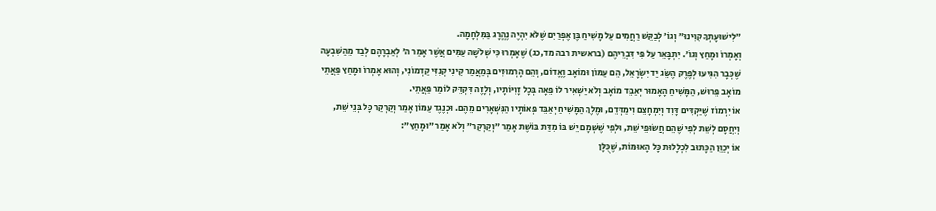״לִישׁוּעָתְךָ קִוִּינוּ״ וְגוֹ׳ לְבַקֵּשׁ רַחֲמִים עַל מָשִׁיחַ בֶּן אֶפְרַיִם שֶׁלֹּא יִהְיֶה נֶהֱרָג בַּמִּלְחָמָה.
וְאָמְרוֹ וּמָחַץ וְגוֹ׳. יִתְבָּאֵר עַל פִּי דִּבְרֵיהֶם (בראשית רבה מד,כג) שֶׁאָמְרוּ כִּי שְׁלֹשָׁה עַמִּים אֲשֶׁר אָמַר ה׳ לְאַבְרָהָם לְבַד מֵהַשִּׁבְעָה שֶׁכְּבָר הִגִּיעוּ לְפֶרֶק הֶשֵּׂג יַד יִשְׂרָאֵל, הֵם עַמּוֹן וּמוֹאָב וֶאֱדוֹם, וְהֵם הָרְמוּזִים בְּמַאֲמַר קֵינִי קְנִזִּי קַדְמוֹנִי, וְהוּא אָמְרוֹ וּמָחַץ פַּאֲתֵי מוֹאָב פֵּרוּשׁ, הַמָּשִׁיחַ הָאָמוּר יְאַבֵּד מוֹאָב וְלֹא יַשְׁאִיר לוֹ פֵּאָה בְּכָל זָוִיּוֹתָיו, וְלָזֶה דִּקְדֵּק לוֹמַר פַּאֲתֵי.
אוֹ יִרְמוֹז שֶׁיַּקְדִּים דָּוִד וְיִמְחָצֵם וִימַדְּדֵם, וּמֶלֶךְ הַמָּשִׁיחַ יְאַבֵּד פְּאוֹתָיו הַנִּשְׁאָרִים מֵהֶם. וּכְנֶגֶד עַמּוֹן אָמַר וְקַרְקַר כָּל בְּנֵי שֵׁת, וְיִחֲסָם לְשֵׁת לְפִי שֶׁהֵם חֲשׂוּפֵי שֵׁת, וּלְפִי שֶׁשְּׁמָם יֵשׁ בּוֹ מִדַּת בּוֹשֶׁת אָמַר ״וְקַרְקַר״ וְלֹא אָמַר ״וּמָחַץ״:
אוֹ יְכַוֵּן הַכָּתוּב לִכְלָלוּת כָּל הָאוּמּוֹת, שֶׁכֻּלָּן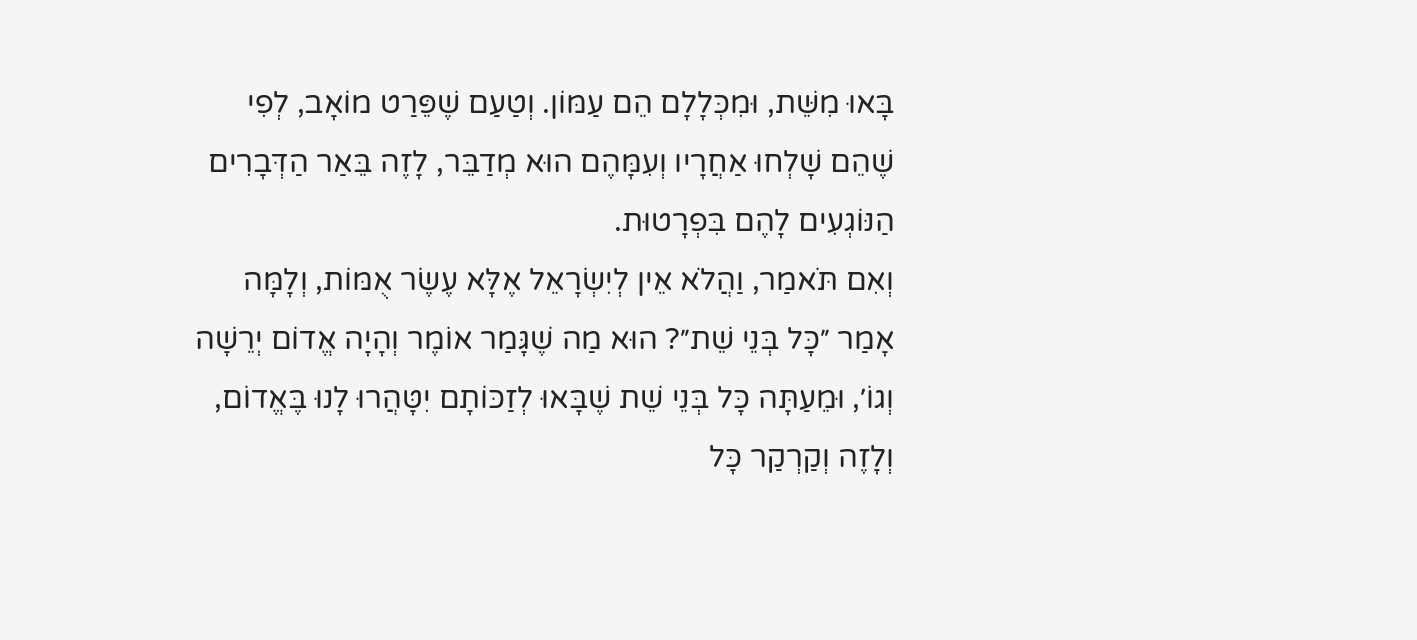בָּאוּ מִשֵּׁת, וּמִכְּלָלָם הֵם עַמּוֹן. וְטַעַם שֶׁפֵּרַט מוֹאָב, לְפִי שֶׁהֵם שָׁלְחוּ אַחֲרָיו וְעִמָּהֶם הוּא מְדַבֵּר, לָזֶה בֵּאַר הַדְּבָרִים הַנּוֹגְעִים לָהֶם בִּפְרָטוּת.
וְאִם תֹּאמַר, וַהֲלֹא אֵין לְיִשְׂרָאֵל אֶלָּא עֶשֶׂר אֻמּוֹת, וְלָמָּה אָמַר ״כָּל בְּנֵי שֵׁת״? הוּא מַה שֶׁגָּמַר אוֹמֶר וְהָיָה אֱדוֹם יְרֵשָׁה וְגוֹ׳, וּמֵעַתָּה כָּל בְּנֵי שֵׁת שֶׁבָּאוּ לְזַכּוֹתָם יִטָּהֲרוּ לָנוּ בֶּאֱדוֹם, וְלָזֶה וְקַרְקַר כָּל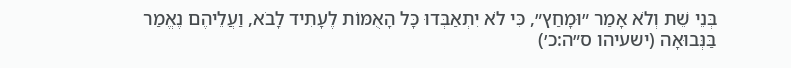בְּנֵי שֵׁת וְלֹא אָמַר ״וּמָחַץ״, כִּי לֹא יִתְאַבְּדוּ כָּל הָאֻמּוֹת לֶעָתִיד לָבֹא, וַעֲלֵיהֶם נֶאֱמַר בַּנְּבוּאָה (ישעיהו ס״ה:כ׳)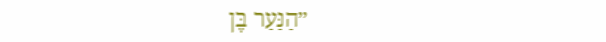״הַנַּעַר בֶּן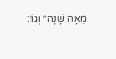מֵאָה שָׁנָה״ וְגוֹ׳: